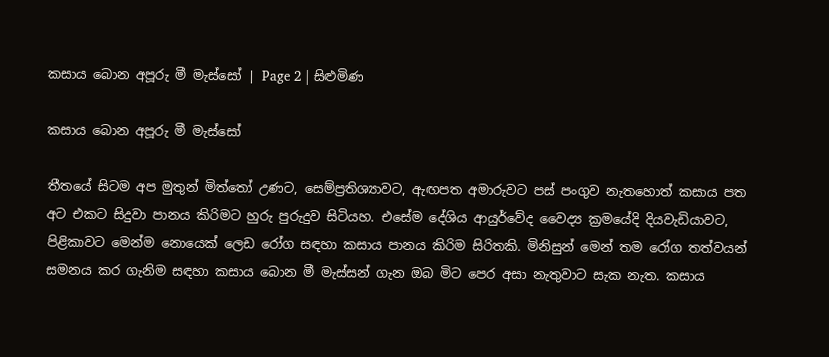කසාය බොන අපූරු මී මැස්සෝ | Page 2 | සිළුමිණ

කසාය බොන අපූරු මී මැස්සෝ

තීතයේ සිටම අප මුතුන් මිත්තෝ උණට, සෙම්ප්‍රතිශ්‍යාවට, ඇඟපත අමාරුවට පස් පංගුව නැතහොත් කසාය පත අට එකට සිදුවා පානය කිරිමට හුරු පුරුදුව සිටියහ. එසේම දේශිය ආයුර්වේද වෛද්‍ය ක්‍රමයේදි දියවැඩියාවට, පිළිකාවට මෙන්ම නොයෙක් ලෙඩ රෝග සඳහා කසාය පානය කිරිම සිරිතකි. මිනිසුන් මෙන් තම රෝග තත්වයන් සමනය කර ගැනිම සඳහා කසාය බොන මී මැස්සන් ගැන ඔබ මිට පෙර අසා නැතුවාට සැක නැත. කසාය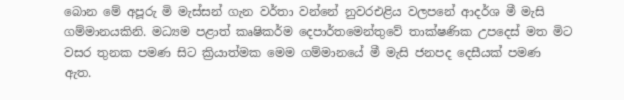බොන මේ අපූරු මි මැස්සන් ගැන වර්තා වන්නේ නුවරඑළිය වලපනේ ආදර්ශ මී මැසි ගම්මානයකිනි. මධ්‍යම පළාත් කෘෂිකර්ම දෙපාර්තමෙන්තුවේ තාක්ෂණික උපදෙස් මත මිට වසර තුනක පමණ සිට ක්‍රියාත්මක මෙම ගම්මානයේ මී මැසි ජනපද දෙසීයක් පමණ ඇත.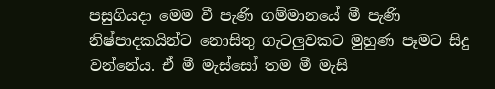පසුගියදා මෙම වී පැණි ගම්මානයේ මී පැණි නිෂ්පාදකයින්ට නොසිතු ගැටලුවකට මුහුණ පෑමට සිදු වන්නේය. ඒ මී මැස්සෝ තම මී මැසි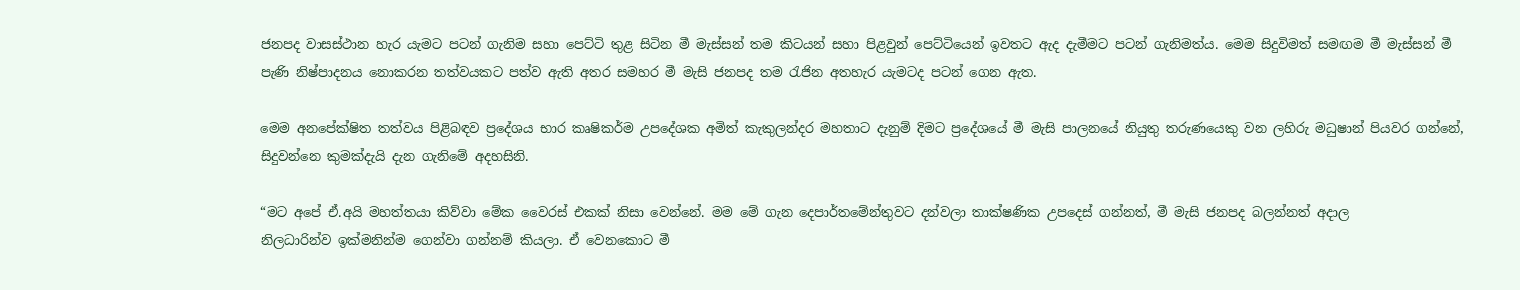ජනපද වාසස්ථාන හැර යැමට පටන් ගැනිම සහා පෙට්ටි තුළ සිටින මී මැස්සන් තම කිටයන් සහා පිළවුන් පෙට්ටියෙන් ඉවතට ඇද දැමීමට පටන් ගැනිමත්ය. මෙම සිදුවිමත් සමඟම මී මැස්සන් මී පැණි නිෂ්පාදනය නොකරන තත්වයකට පත්ව ඇති අතර සමහර මී මැසි ජනපද තම රැජින අතහැර යැමටද පටන් ගෙන ඇත.

මෙම අනපේක්ෂිත තත්වය පිළිබඳව ප්‍රදේශය භාර කෘෂිකර්ම උපදේශක අමිත් කැකුලන්දර මහතාට දැනුම් දිමට ප්‍රදේශයේ මී මැසි පාලනයේ නියුතු තරුණයෙකු වන ලහිරු මධුෂාන් පියවර ගන්නේ, සිදුවන්නෙ කුමක්දැයි දැන ගැනිමේ අදහසිනි.

“මට අපේ ඒ.අයි මහත්තයා කිව්වා මේක වෛරස් එකක් නිසා වෙන්නේ. මම මේ ගැන දෙපාර්තමේන්තුවට දන්වලා තාක්ෂණික උපදෙස් ගන්නත්, මී මැසි ජනපද බලන්නත් අදාල නිලධාරින්ව ‍ඉක්මනින්ම ගෙන්වා ගන්නම් කියලා. ඒ වෙනකොට මී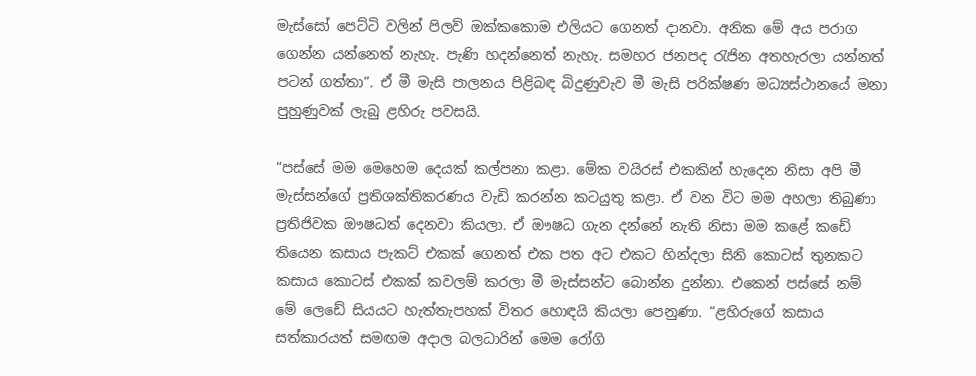මැස්සෝ පෙට්ටි වලින් පිලව් ඔක්කකොම එලියට ගෙනත් දානවා. අනික මේ අය පරාග ගෙන්න යන්නෙත් නැහැ. පැණි හදන්නෙත් නැහැ. සමහර ජනපද රැජින අතහැරලා යන්නත් පටන් ගත්තා“. ඒ මී මැසි පාලනය පිළිබඳ බිදුණුවැව මී මැසි පරික්ෂණ මධ්‍යස්ථානයේ මනා පුහුණුවක් ලැබු ළහිරු පවසයි.

“පස්සේ මම මෙහෙම දෙයක් කල්පනා කළා. මේක වයිරස් එකකින් හැදෙන නිසා අපි මී මැස්සන්ගේ ප්‍රතිශක්තිකරණය වැඩි කරන්න කටයුතු කළා. ඒ වන විට මම අහලා තිබුණා ප්‍රතිජිවක ඖෂධත් දෙනවා කියලා. ඒ ඖෂධ ගැන දන්නේ නැති නිසා මම කළේ කඩේ තියෙන කසාය පැකට් එකක් ගෙනත් එක පත අට එකට හින්දලා සිනි කොටස් තුනකට කසාය කොටස් එකක් කවලම් කරලා මී මැස්සන්ට බොන්න දුන්නා. එකෙන් පස්සේ නම් මේ ලෙඩේ සියයට හැත්තැපහක් විතර හොඳයි කියලා පෙනුණා. “ළහිරුගේ කසාය සත්කාරයත් සමඟම අදාල බලධාරින් මෙම රෝගි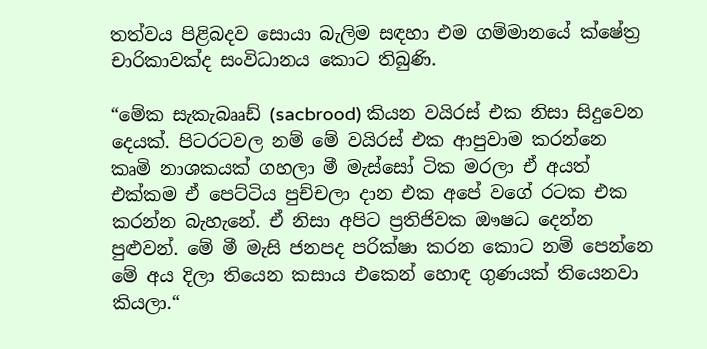තත්වය පිළිබදව සොයා බැලිම සඳහා එම ගම්මානයේ ක්ෂේත්‍ර චාරිකාවක්ද සංවිධානය කොට තිබුණි.

“මේක සැකැබෲඩ් (sacbrood) කියන වයිරස් එක නිසා සිදුවෙන දෙයක්. පිටරටවල නම් මේ වයිරස් එක ආපුවාම කරන්නෙ කෘමි නාශකයක් ගහලා මී මැස්සෝ ටික මරලා ඒ අයත් එක්කම ඒ පෙට්ටිය පුච්චලා දාන එක අපේ වගේ රටක එක කරන්න බැහැනේ. ඒ නිසා අපිට ප්‍රතිජිවක ඖෂධ දෙන්න පුළුවන්. මේ මී මැසි ජනපද පරික්ෂා කරන කොට නම් පෙන්නෙ මේ අය දිලා තියෙන කසාය එකෙන් හොඳ ගුණයක් තියෙනවා කියලා.“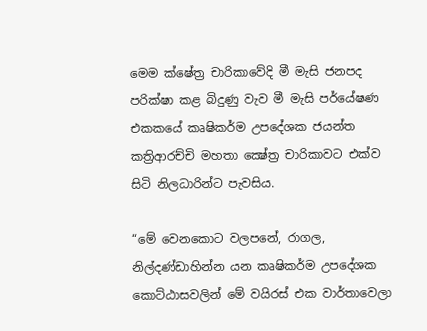මෙම ක්ෂේත්‍ර චාරිකාවේදි මී මැසි ජනපද පරික්ෂා කළ බිදුණු වැව මී මැසි පර්යේෂණ එකකයේ කෘෂිකර්ම උපදේශක ජයන්ත කත්‍රිආරච්චි මහතා ක්‍ෂේත්‍ර චාරිකාවට එක්ව සිටි නිලධාරින්ට පැවසිය.

“මේ වෙනකොට වලපනේ, රාගල, නිල්දණ්ඩාහින්න යන කෘෂිකර්ම උපදේශක කොට්ඨාසවලින් මේ වයිරස් එක වාර්තාවෙලා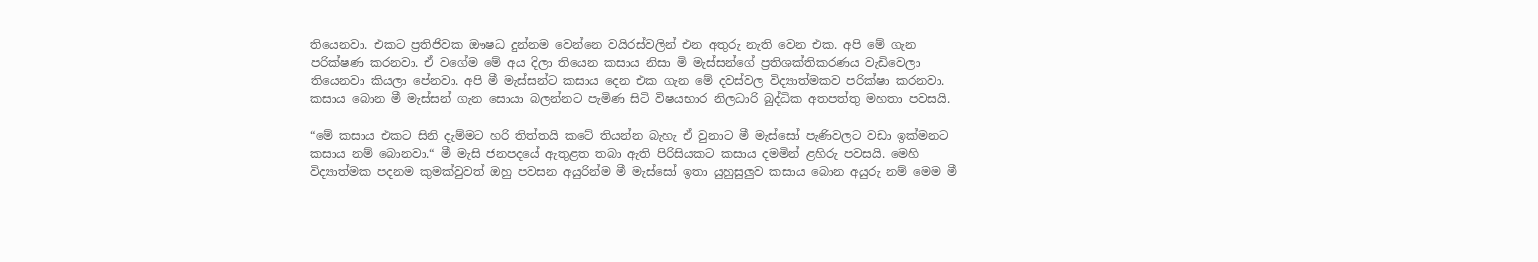තියෙනවා. එකට ප්‍රතිජිවක ඖෂධ දුන්නම වෙන්නෙ වයිරස්වලින් එන අතුරු නැති වෙන එක. අපි මේ ගැන පරික්ෂණ කරනවා. ඒ වගේම මේ අය දිලා තියෙන කසාය නිසා මි මැස්සන්ගේ ප්‍රතිශක්තිකරණය වැඩිවෙලා තියෙනවා කියලා පේනවා. අපි මී මැස්සන්ට කසාය දෙන එක ගැන මේ දවස්වල විද්‍යාත්මකව පරික්ෂා කරනවා. කසාය බොන මී මැස්සන් ගැන සොයා බලන්නට පැමිණ සිටි විෂයභාර නිලධාරි බුද්ධික අතපත්තු මහතා පවසයි.

“මේ කසාය එකට සිනි දැම්මට හරි තිත්තයි කටේ තියන්න බැහැ ඒ වුනාට මී මැස්සෝ පැණිවලට වඩා ඉක්මනට කසාය නම් බොනවා.“ මී මැසි ජනපදයේ ඇතුළත තබා ඇති පිරිසියකට කසාය දමමින් ළහිරු පවසයි. මෙහි විද්‍යාත්මක පදනම කුමක්වුවත් ඔහු පවසන අයුරින්ම මී මැස්සෝ ඉතා යුහුසුලුව කසාය බොන අයුරු නම් මෙම මී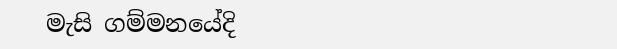මැසි ගම්මනයේදි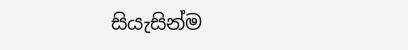සියැසින්ම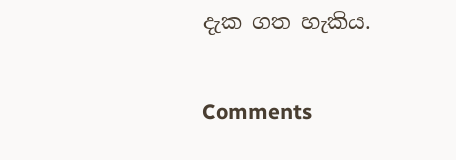දැක ගත හැකිය.

Comments